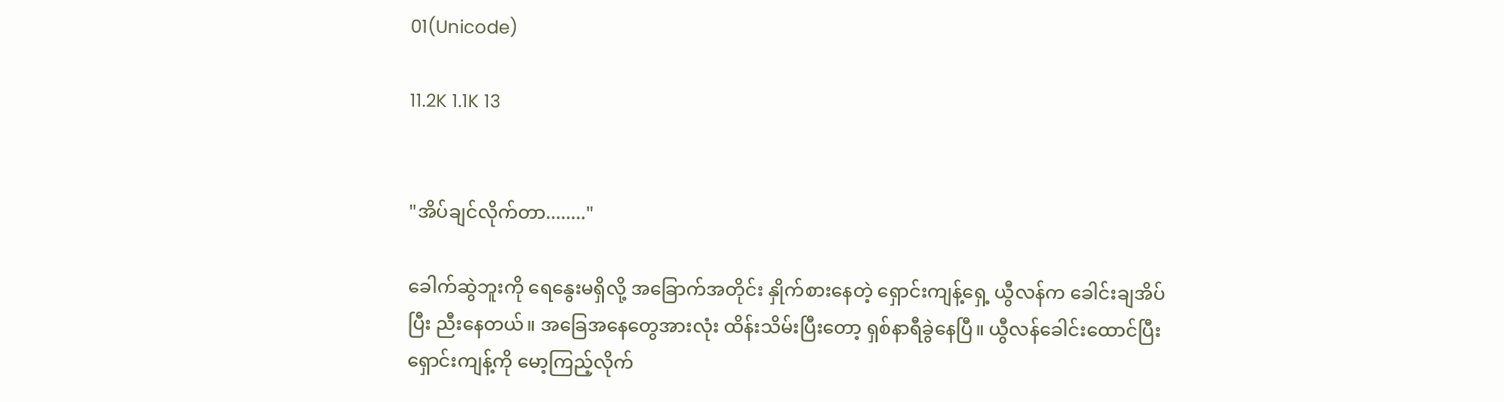01(Unicode)

11.2K 1.1K 13


"အိပ်ချင်လိုက်တာ........"

ခေါက်ဆွဲဘူးကို ရေနွေးမရှိလို့ အခြောက်အတိုင်း နှိုက်စားနေတဲ့ ရှောင်းကျန့်ရှေ့ ယွီလန်က ခေါင်းချအိပ်ပြီး ညီးနေတယ်။ အခြေအနေတွေအားလုံး ထိန်းသိမ်းပြီးတော့ ရှစ်နာရီခွဲနေပြီ။ ယွီလန်ခေါင်းထောင်ပြီး ရှောင်းကျန့်ကို မော့ကြည့်လိုက်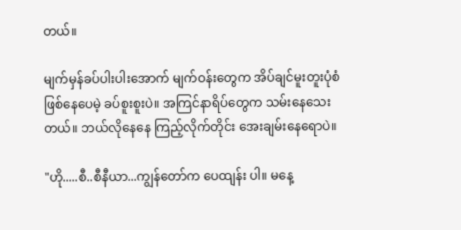တယ်။

မျက်မှန်ခပ်ပါးပါးအောက် မျက်ဝန်းတွေက အိပ်ချင်မူးတူးပုံစံဖြစ်နေပေမဲ့ ခပ်စူးစူးပဲ။ အကြင်နာရိပ်တွေက သမ်းနေသေးတယ်။ ဘယ်လိုနေနေ ကြည့်လိုက်တိုင်း အေးချမ်းနေရောပဲ။

"ဟို.....စီ..စီနီယာ...ကျွန်တော်က ပေထျန်း ပါ။ မနေ့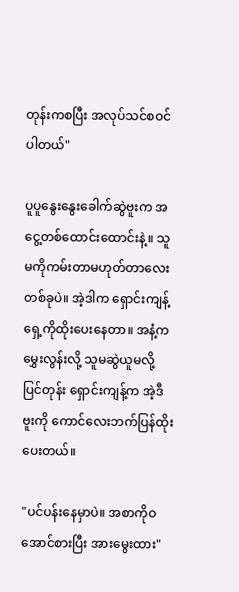တုန်းကစပြီး အလုပ်သင်စဝင်ပါတယ်"

ပူပူနွေးနွေးခေါက်ဆွဲဗူးက အငွေ့တစ်ထောင်းထောင်းနဲ့။ သူမကိုကမ်းတာမဟုတ်တာလေးတစ်ခုပဲ။ အဲ့ဒါက ရှောင်းကျန့်ရှေ့ကိုထိုးပေးနေတာ။ အနံ့ကမွှေးလွန်းလို့ သူမဆွဲယူမလို့ ပြင်တုန်း ရှောင်းကျန့်က အဲ့ဒီဗူးကို ကောင်လေးဘက်ပြန်ထိုးပေးတယ်။

"ပင်ပန်းနေမှာပဲ။ အစာကိုဝအောင်စားပြီး အားမွေးထား"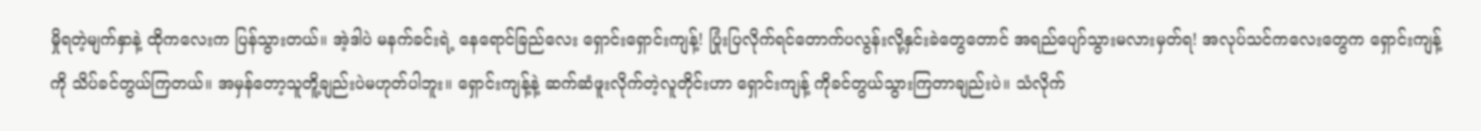မှိုရတဲ့မျက်နှာနဲ့ ထိုကလေးက ပြန်သွားတယ်။ အဲ့ဒါပဲ မနက်ခင်းရဲ့ နေရောင်ခြည်လေး ရှောင်းရှောင်းကျန့်! ပြုံးပြလိုက်ရင်တောက်ပလွန်းလို့နှင်းခဲတွေတောင် အရည်ပျော်သွားမလားမှတ်ရ! အလုပ်သင်ကလေးတွေက ရှောင်းကျန့်ကို သိပ်ခင်တွယ်ကြတယ်။ အမှန်တော့သူတိူ့ချည်းပဲမဟုတ်ပါဘူး။ ရှောင်းကျန့်နဲ့ ဆက်ဆံဖူးလိုက်တဲ့လူတိုင်းဟာ ရှောင်းကျန့် ကိုခင်တွယ်သွားကြတာချည်းပဲ။ သံလိုက်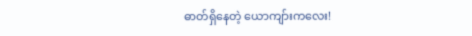ဓာတ်ရှိနေတဲ့ ယောကျာ်းကလေး!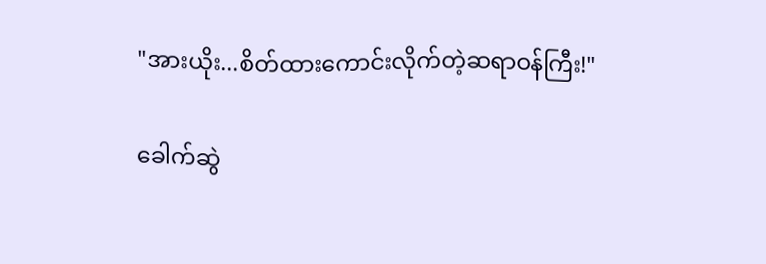"အားယိုး...စိတ်ထားကောင်းလိုက်တဲ့ဆရာဝန်ကြီး!"

ခေါက်ဆွဲ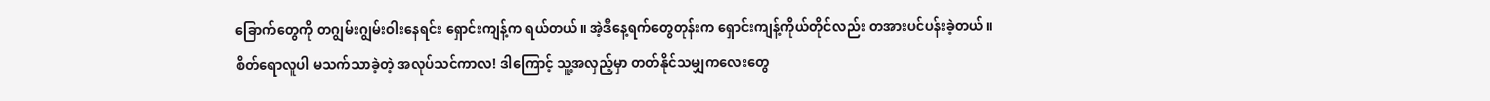ခြောက်တွေကို တဂျွမ်းဂျွမ်းဝါးနေရင်း ရှောင်းကျန့်က ရယ်တယ်။ အဲ့ဒီနေ့ရက်တွေတုန်းက ရှောင်းကျန့်ကိုယ်တိုင်လည်း တအားပင်ပန်းခဲ့တယ်။ စိတ်ရောလူပါ မသက်သာခဲ့တဲ့ အလုပ်သင်ကာလ! ဒါကြောင့် သူ့အလှည့်မှာ တတ်နိုင်သမျှကလေးတွေ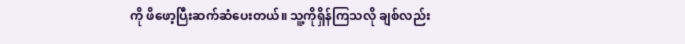ကို ဖိဖော့ပြီးဆက်ဆံပေးတယ်။ သူ့ကိုရှိန်ကြသလို ချစ်လည်း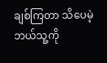ချစ်ကြတာ သိပေမဲ့ ဘယ်သူ့ကို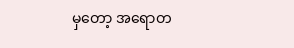မှတော့ အရောတ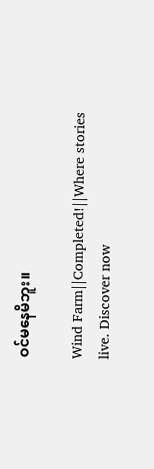ဝင်မနေမိဘူး။

Wind Farm||Completed!||Where stories live. Discover now